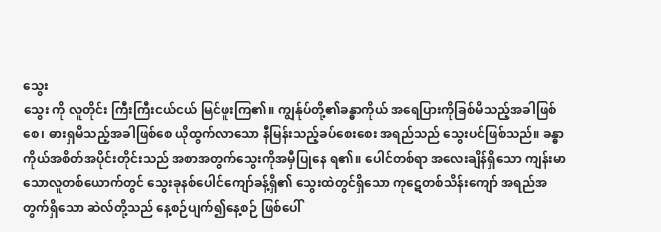သွေး
သွေး ကို လူတိုင်း ကြီးကြီးငယ်ငယ် မြင်ဖူးကြ၏။ ကျွန်ုပ်တို့၏ခန္ဓာကိုယ် အရေပြားကိုခြစ်မိသည့်အခါဖြစ်စေ၊ ဓားရှမိသည့်အခါဖြစ်စေ ယိုထွက်လာသော နီမြန်းသည့်ခပ်စေးစေး အရည်သည် သွေးပင်ဖြစ်သည်။ ခန္ဓာကိုယ်အစိတ်အပိုင်းတိုင်းသည် အစာအတွက်သွေးကိုအမှီပြုနေ ရ၏။ ပေါင်တစ်ရာ အလေးချိန်ရှိသော ကျန်းမာသောလူတစ်ယောက်တွင် သွေးခုနစ်ပေါင်ကျော်ခန့်ရှိ၏ သွေးထဲတွင်ရှိသော ကုဋေတစ်သိန်းကျော် အရည်အတွက်ရှိသော ဆဲလ်တို့သည် နေ့စဉ်ပျက်၍နေ့စဉ် ဖြစ်ပေါ်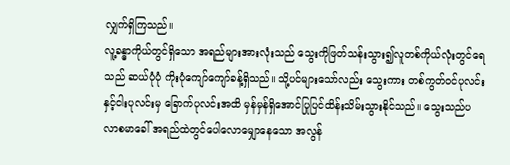လျှက်ရှိကြသည်။
လူ့ခန္ဓာကိုယ်တွင်ရှိသော အရည်များအားလုံးသည် သွေးကိုဖြတ်သန်းသွား၍လူတစ်ကိုယ်လုံးတွင်ရေသည် ဆယ်ပုံပုံ ကိုးပုံကျော်ကျော်ခန့်ရှိသည်။ သို့ပင်များသော်လည်း သွေးကား တစ်ကွတ်ဝင်ပုလင်းနှင့်ငါးပုလင်းမှ ခြောက်ပုလင်းအထိ မှန်မှန်ရှိအောင်ပြုပြင်ထိန်းသိမ်းသွားနိုင်သည်။ သွေးသည်ပလာစမာခေါ် အရည်ထဲတွင်ပေါလောမျှောနေသော အလွန်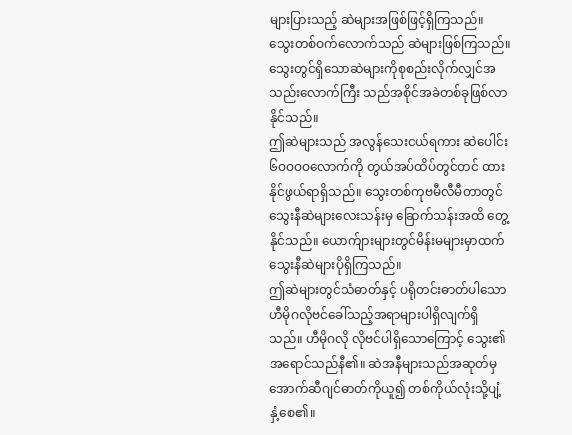များပြားသည့် ဆဲများအဖြစ်ဖြင့်ရှိကြသည်။ သွေးတစ်ဝက်လောက်သည် ဆဲများဖြစ်ကြသည်။ သွေးတွင်ရှိသောဆဲများကိုစုစည်းလိုက်လျှင်အသည်းလောက်ကြီး သည်အစိုင်အခဲတစ်ခုဖြစ်လာနိုင်သည်။
ဤဆဲများသည် အလွန်သေးငယ်ရကား ဆဲပေါင်း ၆ဝဝဝဝလောက်ကို တွယ်အပ်ထိပ်တွင်တင် ထားနိုင်ဖွယ်ရာရှိသည်။ သွေးတစ်ကုဗမီလီမီတာတွင် သွေးနီဆဲများလေးသန်းမှ ခြောက်သန်းအထိ တွေ့နိုင်သည်။ ယောက်ျားများတွင်မိန်းမများမှာထက် သွေးနီဆဲများပိုရှိကြသည်။
ဤဆဲများတွင်သံဓာတ်နှင့် ပရိုတင်းဓာတ်ပါသော ဟီမိုဂလိုဗင်ခေါ်သည့်အရာများပါရှိလျက်ရှိသည်။ ဟီမိုဂလို လိုဗင်ပါရှိသောကြောင့် သွေး၏အရောင်သည်နီ၏။ ဆဲအနီများသည်အဆုတ်မှ အောက်ဆီဂျင်ဓာတ်ကိုယူ၍ တစ်ကိုယ်လုံးသို့ပျံ့နှံ့စေ၏။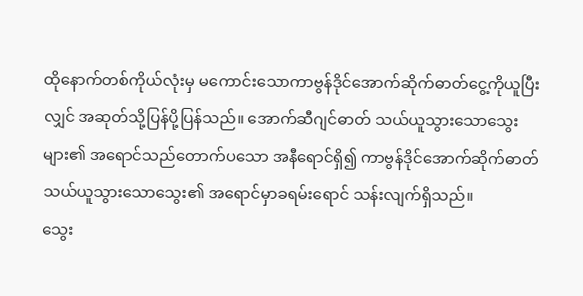ထိုနောက်တစ်ကိုယ်လုံးမှ မကောင်းသောကာဗွန်ဒိုင်အောက်ဆိုက်ဓာတ်ငွေ့ကိုယူပြီးလျှင် အဆုတ်သို့ပြန်ပို့ပြန်သည်။ အောက်ဆီဂျင်ဓာတ် သယ်ယူသွားသောသွေးများ၏ အရောင်သည်တောက်ပသော အနီရောင်ရှိ၍ ကာဗွန်ဒိုင်အောက်ဆိုက်ဓာတ် သယ်ယူသွားသောသွေး၏ အရောင်မှာခရမ်းရောင် သန်းလျက်ရှိသည်။
သွေး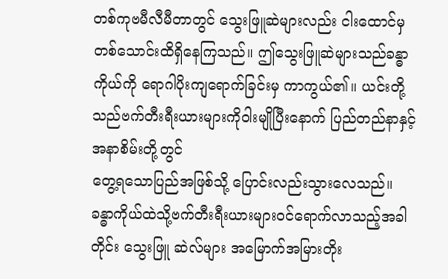တစ်ကုဗမီလီမီတာတွင် သွေးဖြူဆဲများလည်း ငါးထောင်မှတစ်သောင်းထိရှိနေကြသည်။ ဤသွေးဖြူဆဲများသည်ခန္ဓာကိုယ်ကို ရောဂါပိုးကျရောက်ခြင်းမှ ကာကွယ်၏။ ယင်းတို့သည်ဗက်တီးရီးယားများကိုဝါးမျိုပြီးနောက် ပြည်တည်နာနှင့်အနာစိမ်းတို့တွင်
တွေ့ရသောပြည်အဖြစ်သို့ ပြောင်းလည်းသွားလေသည်။ ခန္ဓာကိုယ်ထဲသို့ဗက်တီးရီးယားများဝင်ရောက်လာသည့်အခါတိုင်း သွေးဖြူ ဆဲလ်များ အမြောက်အမြားတိုး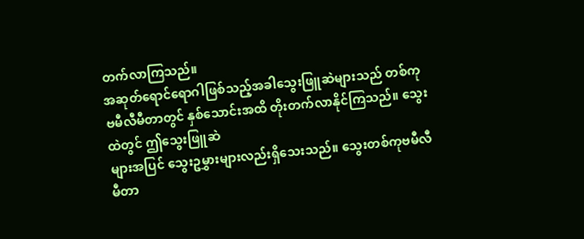တက်လာကြသည်။
အဆုတ်ရောင်ရောဂါဖြစ်သည့်အခါသွေးဖြူဆဲများသည် တစ်ကုဗမီလီမီတာတွင် နှစ်သောင်းအထိ တိုးတက်လာနိုင်ကြသည်။ သွေးထဲတွင် ဤသွေးဖြူဆဲ
များအပြင် သွေးဥမွှားများလည်းရှိသေးသည်။ သွေးတစ်ကုဗမီလီမီတာ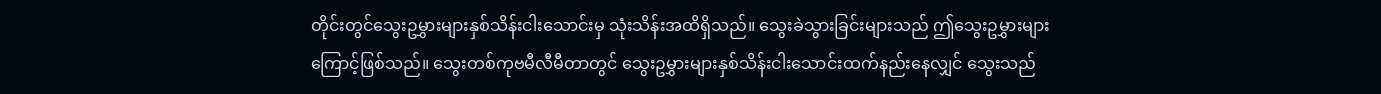တိုင်းတွင်သွေးဥမွှားများနှစ်သိန်းငါးသောင်းမှ သုံးသိန်းအထိရှိသည်။ သွေးခဲသွားခြင်းများသည် ဤသွေးဥမွှားများကြောင့်ဖြစ်သည်။ သွေးတစ်ကုဗမီလီမီတာတွင် သွေးဥမွှားများနှစ်သိန်းငါးသောင်းထက်နည်းနေလျှင် သွေးသည်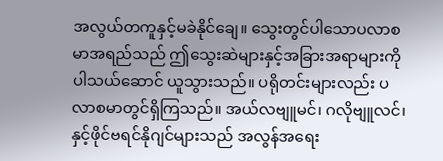အလွယ်တကူနှင့်မခဲနိုင်ချေ။ သွေးတွင်ပါသောပလာစမာအရည်သည် ဤသွေးဆဲများနှင့်အခြားအရာများကိုပါသယ်ဆောင် ယူသွားသည်။ ပရိုတင်းများလည်း ပလာစမာတွင်ရှိကြသည်။ အယ်လဗျူမင်၊ ဂလိုဗျူလင်၊ နှင့်ဖိုင်ဗရင်နိုဂျင်များသည် အလွန်အရေး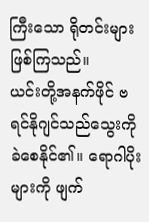ကြီးသော ရိုတင်းများဖြစ်ကြသည်။
ယင်းတို့အနက်ဖိုင် ဗရင်နိုဂျင်သည်သွေးကိုခဲစေနိုင်၏။ ရောဂါပိုးများကို ဖျက်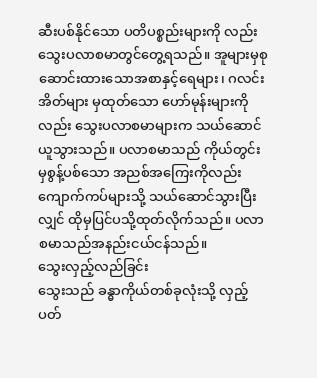ဆီးပစ်နိုင်သော ပတိပစ္စည်းများကို လည်းသွေးပလာစမာတွင်တွေ့ရသည်။ အူများမှစုဆောင်းထားသောအစာနှင့်ရေများ၊ ဂလင်းအိတ်များ မှထုတ်သော ဟော်မုန်းများကိုလည်း သွေးပလာစမာများက သယ်ဆောင်ယူသွားသည်။ ပလာစမာသည် ကိုယ်တွင်းမှစွန့်ပစ်သော အညစ်အကြေးကိုလည်း ကျောက်ကပ်များသို့ သယ်ဆောင်သွားပြီးလျှင် ထိုမှပြင်ပသို့ထုတ်လိုက်သည်။ ပလာစမာသည်အနည်းငယ်ငန်သည်။
သွေးလှည့်လည်ခြင်း
သွေးသည် ခန္ဓာကိုယ်တစ်ခုလုံးသို့ လှည့်ပတ်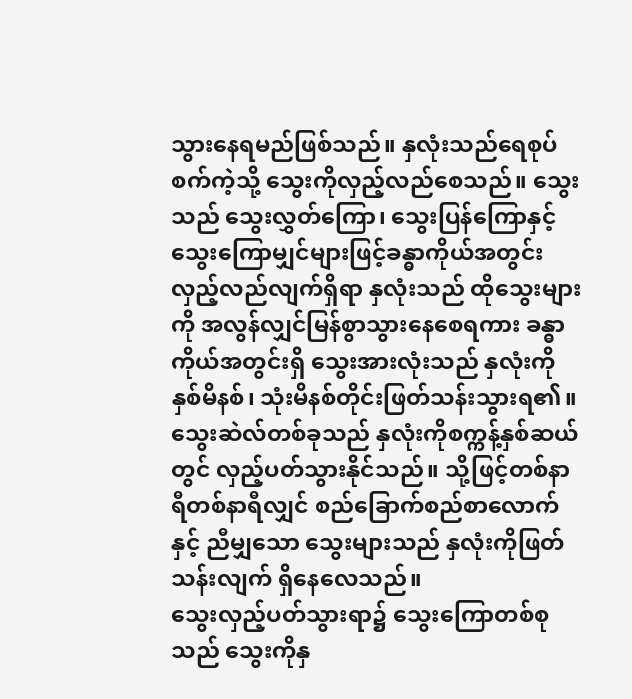သွားနေရမည်ဖြစ်သည်။ နှလုံးသည်ရေစုပ်စက်ကဲ့သို့ သွေးကိုလှည့်လည်စေသည်။ သွေးသည် သွေးလွှတ်ကြော၊ သွေးပြန်ကြောနှင့်သွေးကြောမျှင်များဖြင့်ခန္ဓာကိုယ်အတွင်း လှည့်လည်လျက်ရှိရာ နှလုံးသည် ထိုသွေးများကို အလွန်လျှင်မြန်စွာသွားနေစေရကား ခန္ဓာကိုယ်အတွင်းရှိ သွေးအားလုံးသည် နှလုံးကိုနှစ်မိနစ်၊ သုံးမိနစ်တိုင်းဖြတ်သန်းသွားရ၏။ သွေးဆဲလ်တစ်ခုသည် နှလုံးကိုစက္ကန့်နှစ်ဆယ်တွင် လှည့်ပတ်သွားနိုင်သည်။ သို့ဖြင့်တစ်နာရီတစ်နာရီလျှင် စည်ခြောက်စည်စာလောက်နှင့် ညီမျှသော သွေးများသည် နှလုံးကိုဖြတ်သန်းလျက် ရှိနေလေသည်။
သွေးလှည့်ပတ်သွားရာ၌ သွေးကြောတစ်စုသည် သွေးကိုနှ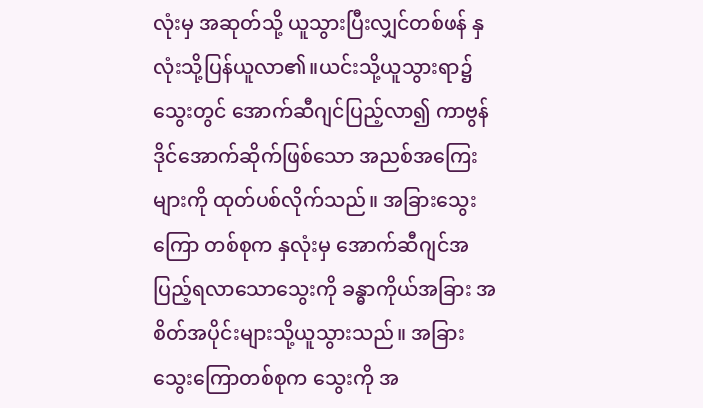လုံးမှ အဆုတ်သို့ ယူသွားပြီးလျှင်တစ်ဖန် နှလုံးသို့ပြန်ယူလာ၏။ယင်းသို့ယူသွားရာ၌သွေးတွင် အောက်ဆီဂျင်ပြည့်လာ၍ ကာဗွန်ဒိုင်အောက်ဆိုက်ဖြစ်သော အညစ်အကြေးများကို ထုတ်ပစ်လိုက်သည်။ အခြားသွေးကြော တစ်စုက နှလုံးမှ အောက်ဆီဂျင်အပြည့်ရလာသောသွေးကို ခန္ဓာကိုယ်အခြား အစိတ်အပိုင်းများသို့ယူသွားသည်။ အခြား သွေးကြောတစ်စုက သွေးကို အ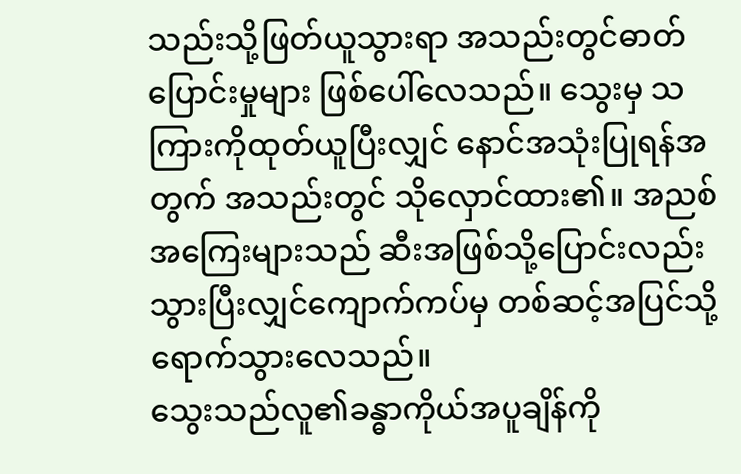သည်းသို့ဖြတ်ယူသွားရာ အသည်းတွင်ဓာတ်ပြောင်းမှုများ ဖြစ်ပေါ်လေသည်။ သွေးမှ သကြားကိုထုတ်ယူပြီးလျှင် နောင်အသုံးပြုရန်အတွက် အသည်းတွင် သိုလှောင်ထား၏။ အညစ်အကြေးများသည် ဆီးအဖြစ်သို့ပြောင်းလည်းသွားပြီးလျှင်ကျောက်ကပ်မှ တစ်ဆင့်အပြင်သို့ ရောက်သွားလေသည်။
သွေးသည်လူ၏ခန္ဓာကိုယ်အပူချိန်ကို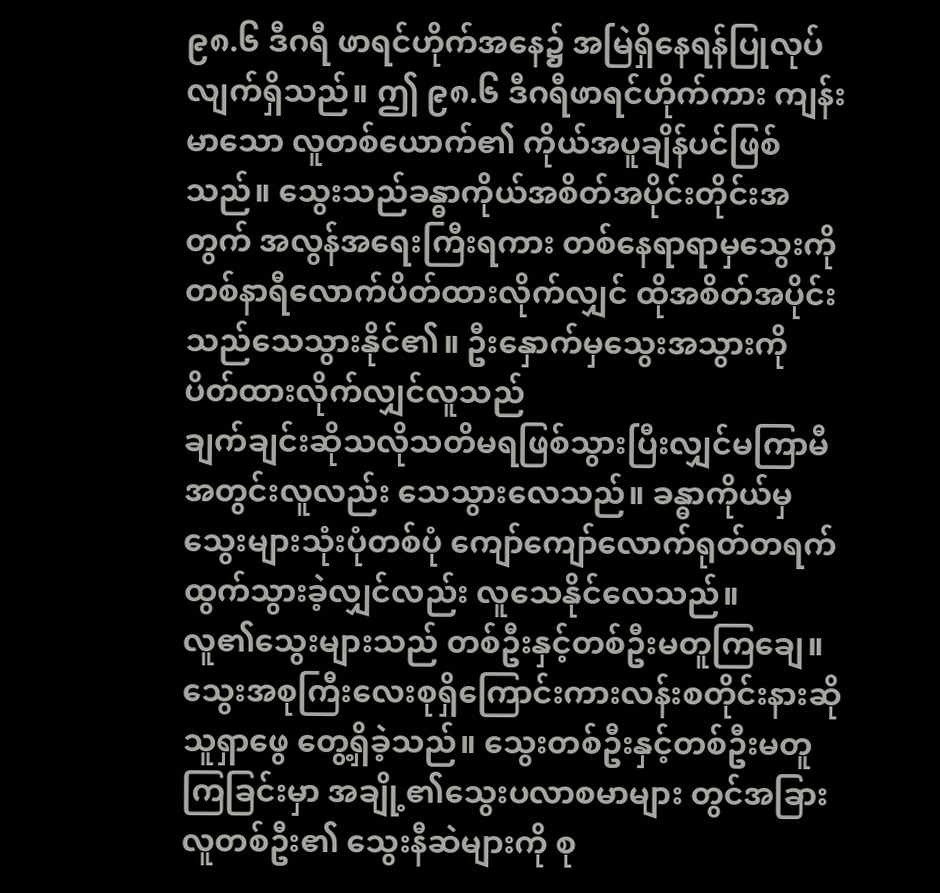၉၈.၆ ဒီဂရီ ဖာရင်ဟိုက်အနေ၌ အမြဲရှိနေရန်ပြုလုပ်လျက်ရှိသည်။ ဤ ၉၈.၆ ဒီဂရီဖာရင်ဟိုက်ကား ကျန်းမာသော လူတစ်ယောက်၏ ကိုယ်အပူချိန်ပင်ဖြစ်သည်။ သွေးသည်ခန္ဓာကိုယ်အစိတ်အပိုင်းတိုင်းအတွက် အလွန်အရေးကြီးရကား တစ်နေရာရာမှသွေးကို
တစ်နာရီလောက်ပိတ်ထားလိုက်လျှင် ထိုအစိတ်အပိုင်းသည်သေသွားနိုင်၏။ ဦးနှောက်မှသွေးအသွားကို ပိတ်ထားလိုက်လျှင်လူသည်
ချက်ချင်းဆိုသလိုသတိမရဖြစ်သွားပြီးလျှင်မကြာမီ အတွင်းလူလည်း သေသွားလေသည်။ ခန္ဓာကိုယ်မှ သွေးများသုံးပုံတစ်ပုံ ကျော်ကျော်လောက်ရုတ်တရက် ထွက်သွားခဲ့လျှင်လည်း လူသေနိုင်လေသည်။
လူ၏သွေးများသည် တစ်ဦးနှင့်တစ်ဦးမတူကြချေ။ သွေးအစုကြီးလေးစုရှိကြောင်းကားလန်းစတိုင်းနားဆိုသူရှာဖွေ တွေ့ရှိခဲ့သည်။ သွေးတစ်ဦးနှင့်တစ်ဦးမတူကြခြင်းမှာ အချို့၏သွေးပလာစမာများ တွင်အခြားလူတစ်ဦး၏ သွေးနီဆဲများကို စု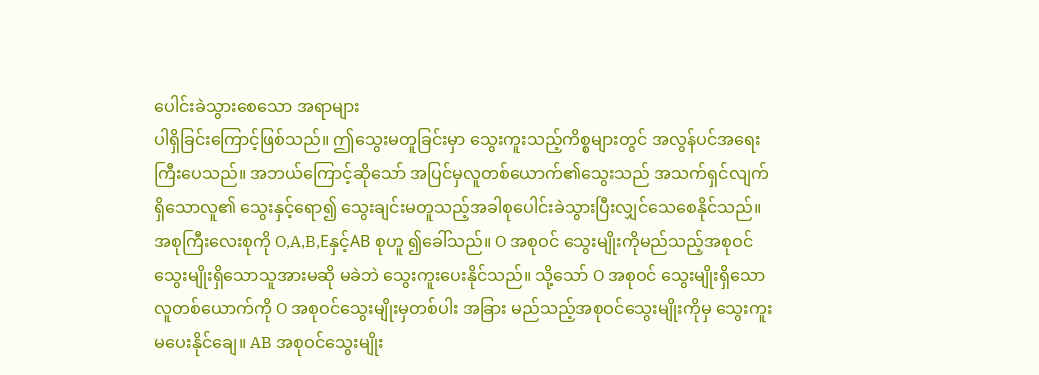ပေါင်းခဲသွားစေသော အရာများ
ပါရှိခြင်းကြောင့်ဖြစ်သည်။ ဤသွေးမတူခြင်းမှာ သွေးကူးသည့်ကိစ္စများတွင် အလွန်ပင်အရေးကြီးပေသည်။ အဘယ်ကြောင့်ဆိုသော် အပြင်မှလူတစ်ယောက်၏သွေးသည် အသက်ရှင်လျက်ရှိသောလူ၏ သွေးနှင့်ရော၍ သွေးချင်းမတူသည့်အခါစုပေါင်းခဲသွားပြီးလျှင်သေစေနိုင်သည်။
အစုကြီးလေးစုကို O,A,B,Eနှင့်AB စုဟူ ၍ခေါ်သည်။ O အစုဝင် သွေးမျိုးကိုမည်သည့်အစုဝင်သွေးမျိုးရှိသောသူအားမဆို မခဲဘဲ သွေးကူးပေးနိုင်သည်။ သို့သော် O အစုဝင် သွေးမျိုးရှိသောလူတစ်ယောက်ကို O အစုဝင်သွေးမျိုးမှတစ်ပါး အခြား မည်သည့်အစုဝင်သွေးမျိုးကိုမှ သွေးကူးမပေးနိုင်ချေ။ AB အစုဝင်သွေးမျိုး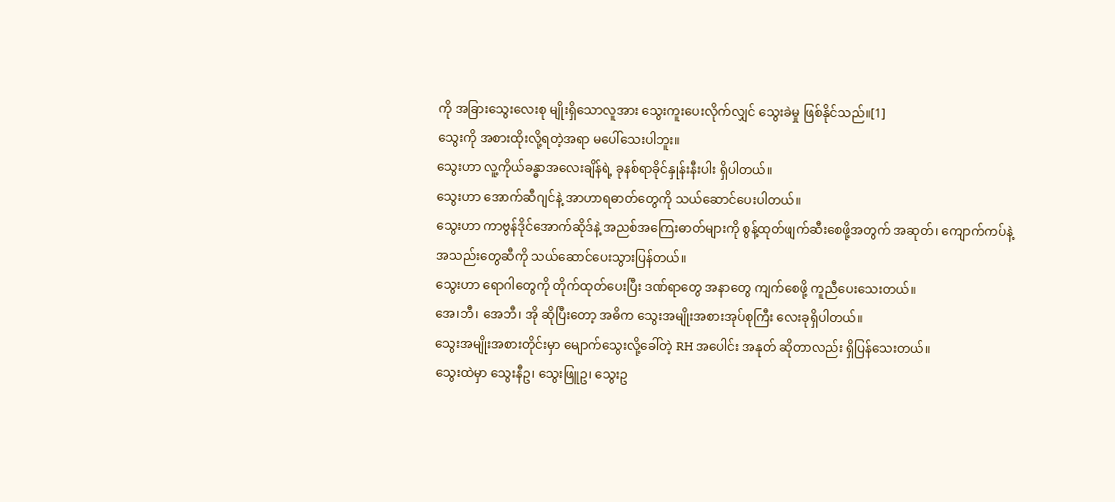ကို အခြားသွေးလေးစု မျိုးရှိသောလူအား သွေးကူးပေးလိုက်လျှင် သွေးခဲမှု ဖြစ်နိုင်သည်။[1]
သွေးကို အစားထိုးလို့ရတဲ့အရာ မပေါ်သေးပါဘူး။
သွေးဟာ လူ့ကိုယ်ခန္ဓာအလေးချိန်ရဲ့ ခုနစ်ရာခိုင်နှုန်းနီးပါး ရှိပါတယ်။
သွေးဟာ အောက်ဆီဂျင်နဲ့ အာဟာရဓာတ်တွေကို သယ်ဆောင်ပေးပါတယ်။
သွေးဟာ ကာဗွန်ဒိုင်အောက်ဆိုဒ်နဲ့ အညစ်အကြေးဓာတ်များကို စွန့်ထုတ်ဖျက်ဆီးစေဖို့အတွက် အဆုတ်၊ ကျောက်ကပ်နဲ့ အသည်းတွေဆီကို သယ်ဆောင်ပေးသွားပြန်တယ်။
သွေးဟာ ရောဂါတွေကို တိုက်ထုတ်ပေးပြီး ဒဏ်ရာတွေ အနာတွေ ကျက်စေဖို့ ကူညီပေးသေးတယ်။
အေ၊ဘီ၊ အေဘီ၊ အို ဆိုပြီးတော့ အဓိက သွေးအမျိုးအစားအုပ်စုကြီး လေးခုရှိပါတယ်။
သွေးအမျိုးအစားတိုင်းမှာ မျောက်သွေးလို့ခေါ်တဲ့ RH အပေါင်း အနုတ် ဆိုတာလည်း ရှိပြန်သေးတယ်။
သွေးထဲမှာ သွေးနီဥ၊ သွေးဖြူဥ၊ သွေးဥ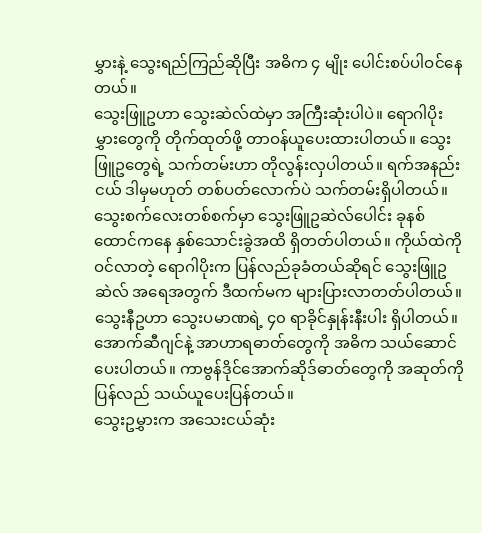မွှားနဲ့ သွေးရည်ကြည်ဆိုပြီး အဓိက ၄ မျိုး ပေါင်းစပ်ပါဝင်နေတယ်။
သွေးဖြူဥဟာ သွေးဆဲလ်ထဲမှာ အကြီးဆုံးပါပဲ။ ရောဂါပိုးမွှားတွေကို တိုက်ထုတ်ဖို့ တာဝန်ယူပေးထားပါတယ်။ သွေးဖြူဥတွေရဲ့ သက်တမ်းဟာ တိုလွန်းလှပါတယ်။ ရက်အနည်းငယ် ဒါမှမဟုတ် တစ်ပတ်လောက်ပဲ သက်တမ်းရှိပါတယ်။ သွေးစက်လေးတစ်စက်မှာ သွေးဖြူဥဆဲလ်ပေါင်း ခုနစ်ထောင်ကနေ နှစ်သောင်းခွဲအထိ ရှိတတ်ပါတယ်။ ကိုယ်ထဲကို ဝင်လာတဲ့ ရောဂါပိုးက ပြန်လည်ခုခံတယ်ဆိုရင် သွေးဖြူဥဆဲလ် အရေအတွက် ဒီထက်မက များပြားလာတတ်ပါတယ်။
သွေးနီဥဟာ သွေးပမာဏရဲ့ ၄၀ ရာခိုင်နှုန်းနီးပါး ရှိပါတယ်။ အောက်ဆီဂျင်နဲ့ အာဟာရဓာတ်တွေကို အဓိက သယ်ဆောင်ပေးပါတယ်။ ကာဗွန်ဒိုင်အောက်ဆိုဒ်ဓာတ်တွေကို အဆုတ်ကို ပြန်လည် သယ်ယူပေးပြန်တယ်။
သွေးဥမွှားက အသေးငယ်ဆုံး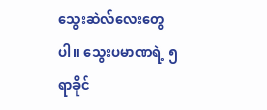သွေးဆဲလ်လေးတွေပါ။ သွေးပမာဏရဲ့ ၅ ရာခိုင်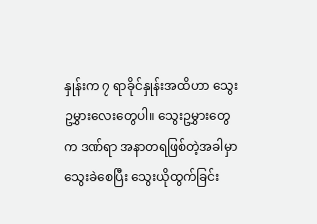နှုန်းက ၇ ရာခိုင်နှုန်းအထိဟာ သွေးဥမွှားလေးတွေပါ။ သွေးဥမွှားတွေက ဒဏ်ရာ အနာတရဖြစ်တဲ့အခါမှာ သွေးခဲစေပြီး သွေးယိုထွက်ခြင်း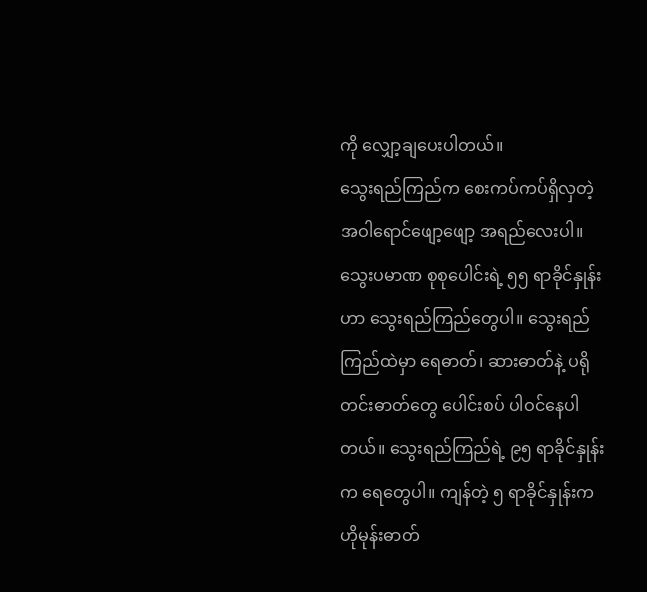ကို လျှော့ချပေးပါတယ်။
သွေးရည်ကြည်က စေးကပ်ကပ်ရှိလှတဲ့ အဝါရောင်ဖျော့ဖျော့ အရည်လေးပါ။ သွေးပမာဏ စုစုပေါင်းရဲ့ ၅၅ ရာခိုင်နှုန်းဟာ သွေးရည်ကြည်တွေပါ။ သွေးရည်ကြည်ထဲမှာ ရေဓာတ်၊ ဆားဓာတ်နဲ့ ပရိုတင်းဓာတ်တွေ ပေါင်းစပ် ပါဝင်နေပါတယ်။ သွေးရည်ကြည်ရဲ့ ၉၅ ရာခိုင်နှုန်းက ရေတွေပါ။ ကျန်တဲ့ ၅ ရာခိုင်နှုန်းက ဟိုမုန်းဓာတ်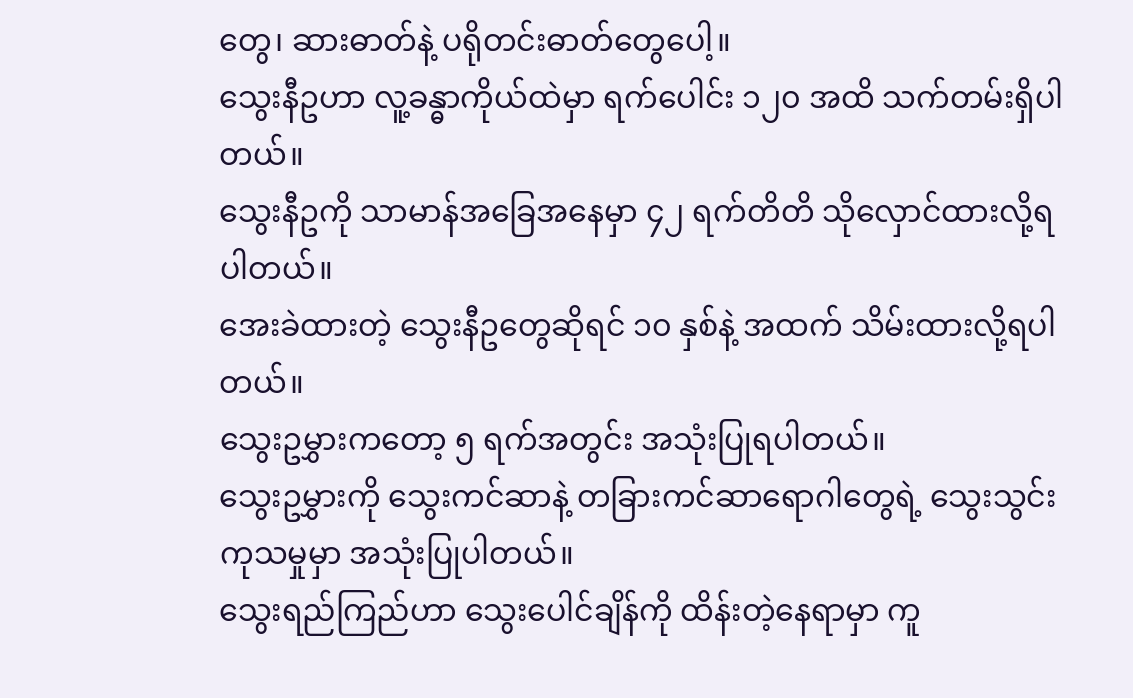တွေ၊ ဆားဓာတ်နဲ့ ပရိုတင်းဓာတ်တွေပေါ့။
သွေးနီဥဟာ လူ့ခန္ဓာကိုယ်ထဲမှာ ရက်ပေါင်း ၁၂၀ အထိ သက်တမ်းရှိပါတယ်။
သွေးနီဥကို သာမာန်အခြေအနေမှာ ၄၂ ရက်တိတိ သိုလှောင်ထားလို့ရပါတယ်။
အေးခဲထားတဲ့ သွေးနီဥတွေဆိုရင် ၁၀ နှစ်နဲ့ အထက် သိမ်းထားလို့ရပါတယ်။
သွေးဥမွှားကတော့ ၅ ရက်အတွင်း အသုံးပြုရပါတယ်။
သွေးဥမွှားကို သွေးကင်ဆာနဲ့ တခြားကင်ဆာရောဂါတွေရဲ့ သွေးသွင်းကုသမှုမှာ အသုံးပြုပါတယ်။
သွေးရည်ကြည်ဟာ သွေးပေါင်ချိန်ကို ထိန်းတဲ့နေရာမှာ ကူ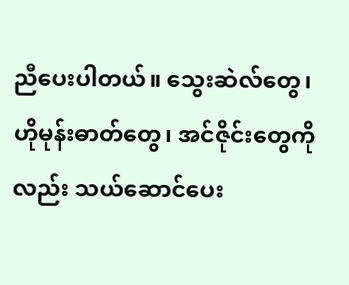ညီပေးပါတယ်။ သွေးဆဲလ်တွေ၊ ဟိုမုန်းဓာတ်တွေ၊ အင်ဇိုင်းတွေကိုလည်း သယ်ဆောင်ပေး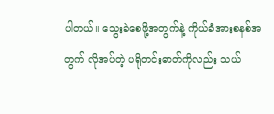ပါတယ်။ သွေးခဲစေဖို့အတွက်နဲ့ ကိုယ်ခံအားစနစ်အတွက် လိုအပ်တဲ့ ပရိုတင်းဓာတ်ကိုလည်း သယ်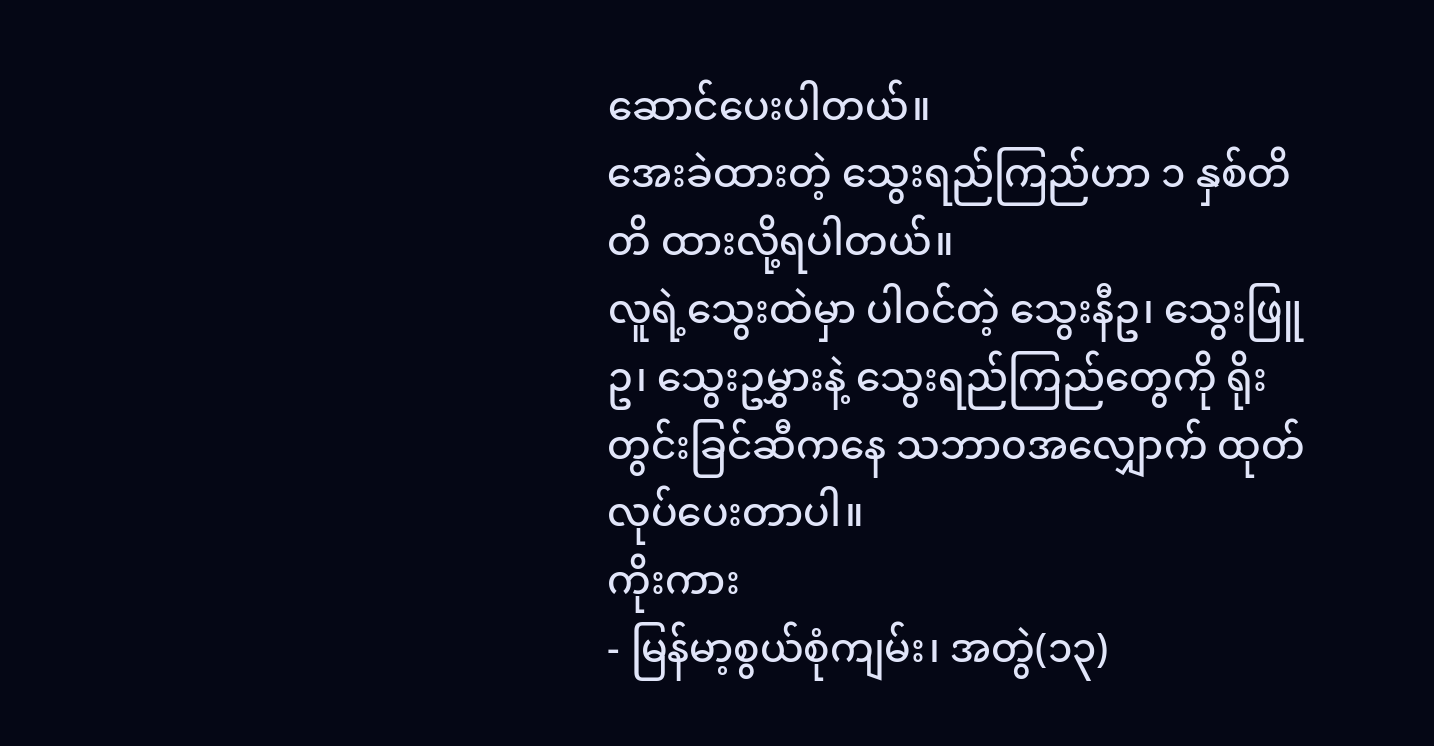ဆောင်ပေးပါတယ်။
အေးခဲထားတဲ့ သွေးရည်ကြည်ဟာ ၁ နှစ်တိတိ ထားလို့ရပါတယ်။
လူရဲ့သွေးထဲမှာ ပါဝင်တဲ့ သွေးနီဥ၊ သွေးဖြူဥ၊ သွေးဥမွှားနဲ့ သွေးရည်ကြည်တွေကို ရိုးတွင်းခြင်ဆီကနေ သဘာ၀အလျှောက် ထုတ်လုပ်ပေးတာပါ။
ကိုးကား
- မြန်မာ့စွယ်စုံကျမ်း၊ အတွဲ(၁၃)